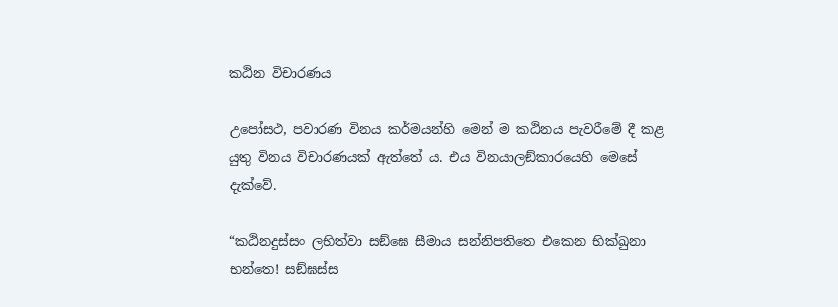කඨින විචාරණය

උපෝසථ, පවාරණ විනය කර්මයන්හි මෙන් ම කඨිනය පැවරීමේ දී කළ යුතු විනය විචාරණයක් ඇත්තේ ය. එය විනයාලඞ්කාරයෙහි මෙසේ දැක්වේ.

“කඨිනදුස්සං ලභිත්වා සඞ්ඝෙ සීමාය සන්නිපතිතෙ එකෙන භික්ඛුනා භන්තෙ! සඞ්ඝස්ස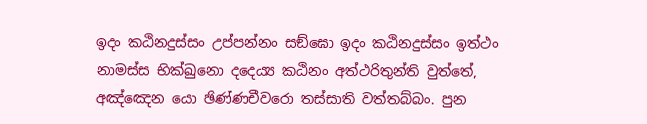ඉදං කඨිනදුස්සං උප්පන්නං සඞ්ඝො ඉදං කඨිනදුස්සං ඉත්ථං නාමස්ස භික්ඛුනො දදෙය්‍ය කඨිනං අත්ථරිතුන්ති වුත්තේ, අඤ්ඤෙන යො ඡිණ්ණචීවරො තස්සාති වත්තබ්බං. පුන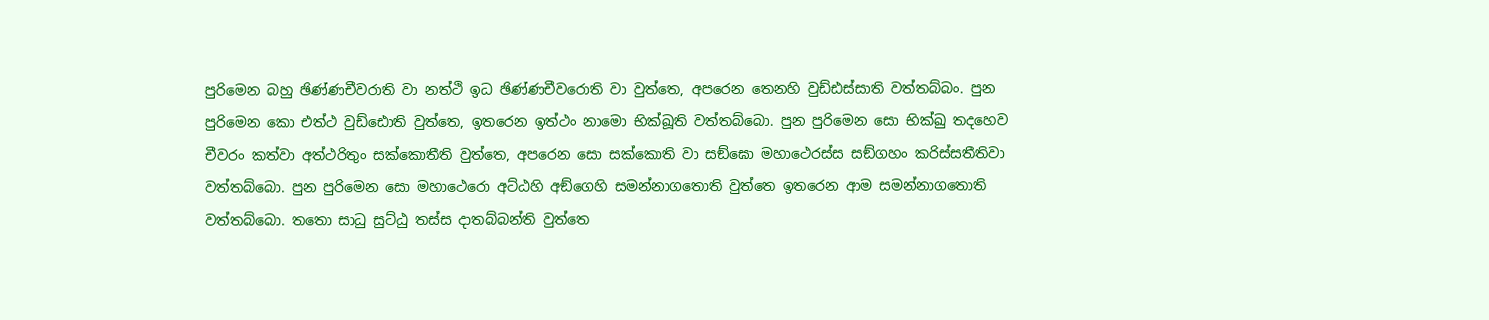පුරිමෙන බහු ඡිණ්ණචීවරාති වා නත්ථි ඉධ ඡිණ්ණචීවරොති වා වුත්තෙ, අපරෙන තෙනහි වුඩ්ඪස්සාති වත්තබ්බං. පුන පුරිමෙන කො එත්ථ වුඩ්ඪොති වුත්තෙ, ඉතරෙන ඉත්ථං නාමො භික්ඛූති වත්තබ්බො. පුන පුරිමෙන සො භික්ඛු තදහෙව චීවරං කත්වා අත්ථරිතුං සක්කොතීති වුත්තෙ, අපරෙන සො සක්කොති වා සඞ්ඝො මහාථෙරස්ස සඞ්ගහං කරිස්සතීතිවා වත්තබ්බො. පුන පුරිමෙන සො මහාථෙරො අට්ඨහි අඞ්ගෙහි සමන්නාගතොති වුත්තෙ ඉතරෙන ආම සමන්නාගතොති වත්තබ්බො. තතො සාධු සුට්ඨු තස්ස දාතබ්බන්ති වුත්තෙ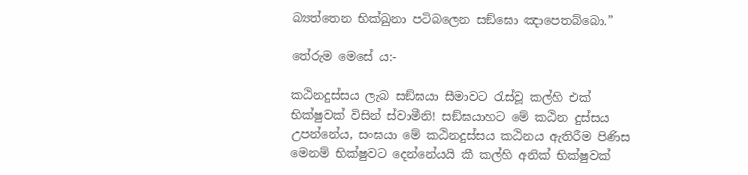බ්‍යත්තෙන භික්ඛුනා පටිබලෙන සඞ්ඝො ඤාපෙතබ්බො.”

තේරුම මෙසේ ය:-

කඨිනදුස්සය ලැබ සඞ්ඝයා සීමාවට රැස්වූ කල්හි එක් භික්ෂුවක් විසින් ස්වාමීනි! සඞ්ඝයාහට මේ කඨින දුස්සය උපන්නේය, සංඝයා මේ කඨිනදුස්සය කඨිනය ඇතිරීම පිණිස මෙනම් භික්ෂුවට දෙන්නේයයි කී කල්හි අනික් භික්ෂුවක්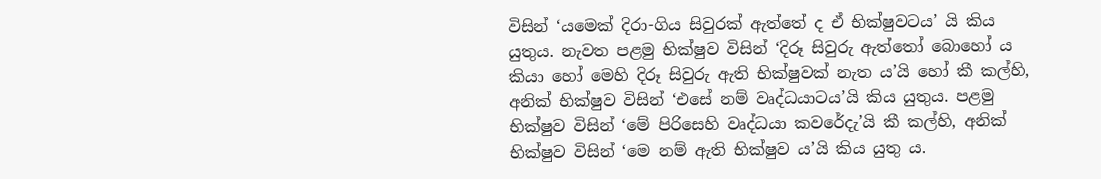විසින් ‘යමෙක් දිරා-ගිය සිවුරක් ඇත්තේ ද ඒ භික්ෂුවටය’ යි කිය යුතුය. නැවත පළමු භික්ෂුව විසින් ‘දිරූ සිවුරු ඇත්තෝ බොහෝ ය කියා හෝ මෙහි දිරූ සිවුරු ඇති භික්ෂුවක් නැත ය’යි හෝ කී කල්හි, අනික් භික්ෂුව විසින් ‘එසේ නම් වෘද්ධයාටය’යි කිය යුතුය. පළමු භික්ෂුව විසින් ‘මේ පිරිසෙහි වෘද්ධයා කවරේදැ’යි කී කල්හි, අනික් භික්ෂුව විසින් ‘මෙ නම් ඇති භික්ෂුව ය’යි කිය යුතු ය.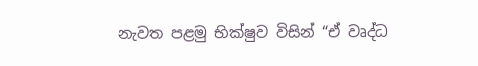නැවත පළමු භික්ෂුව විසින් “ඒ වෘද්ධ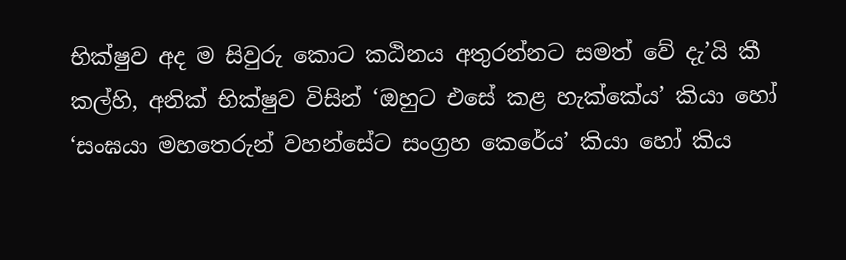භික්ෂුව අද ම සිවුරු කොට කඨිනය අතුරන්නට සමත් වේ දැ’යි කී කල්හි, අනික් භික්ෂුව විසින් ‘ඔහුට එසේ කළ හැක්කේය’ කියා හෝ ‘සංඝයා මහතෙරුන් වහන්සේට සංග්‍රහ කෙරේය’ කියා හෝ කිය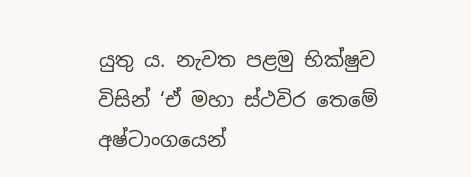යුතු ය. නැවත පළමු භික්ෂුව විසින් ‘ඒ මහා ස්ථවිර තෙමේ අෂ්ටාංගයෙන්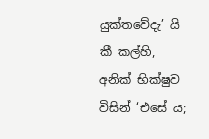යුක්තවේදැ’ යි කී කල්හි, අනික් භික්ෂුව විසින් ‘එසේ ය;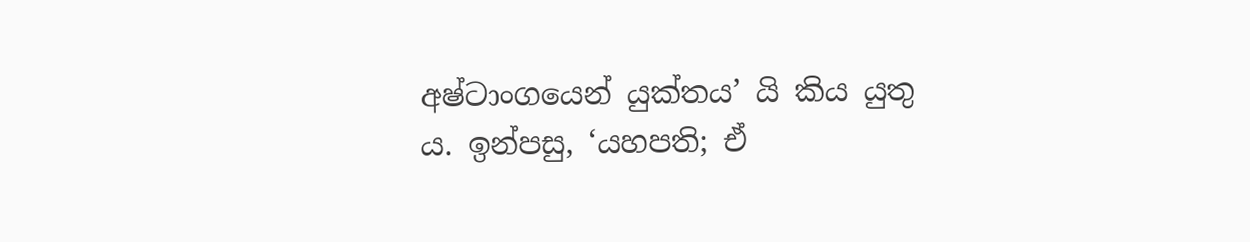අෂ්ටාංගයෙන් යුක්තය’ යි කිය යුතු ය. ඉන්පසු, ‘යහපති; ඒ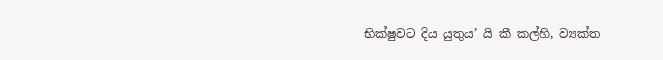භික්ෂුවට දිය යුතුය’ යි කී කල්හි, ව්‍යක්ත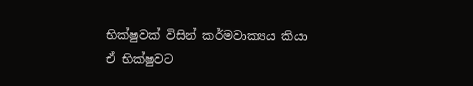භික්ෂුවක් විසින් කර්මවාක්‍යය කියා ඒ භික්ෂුවට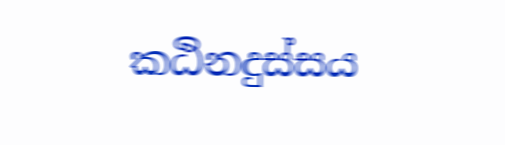කඨිනදුස්සය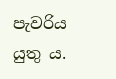පැවරිය යුතු ය.